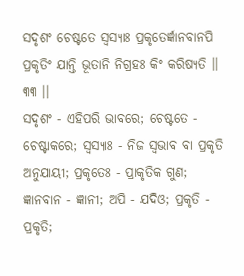ସଦୃଶଂ ଚେଷ୍ଟତେ ସ୍ୱସ୍ୟାଃ ପ୍ରକୃତେର୍ଜ୍ଞାନବାନପି
ପ୍ରକୃତିଂ ଯାନ୍ତି ଭୂତାନି ନିଗ୍ରହଃ କିଂ କରିଷ୍ୟତି ।। ୩୩ ।।
ସଦୃଶଂ - ଏହିପରି ଭାବରେ; ଚେଷ୍ଟତେ - ଚେଷ୍ଟାକରେ; ସ୍ୱସ୍ୟାଃ - ନିଜ ସ୍ୱଭାବ ବା ପ୍ରକୃତି ଅନୁଯାୟୀ; ପ୍ରକୃତେଃ - ପ୍ରାକୃତିକ ଗୁଣ; ଜ୍ଞାନବାନ - ଜ୍ଞାନୀ; ଅପି - ଯଦିଓ; ପ୍ରକୃତି - ପ୍ରକୃତି;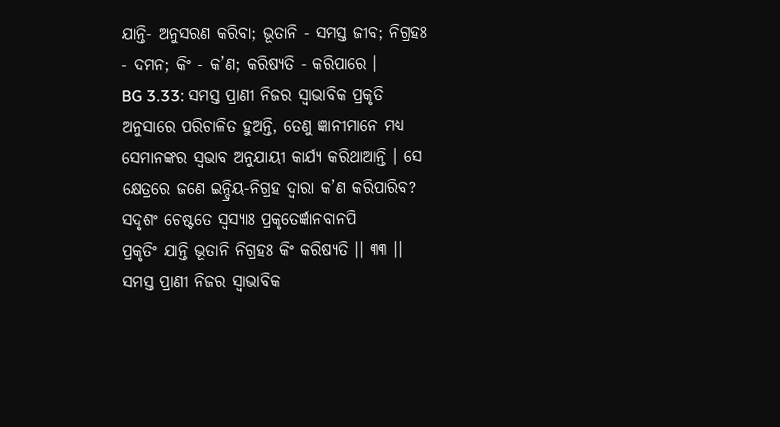ଯାନ୍ତି- ଅନୁସରଣ କରିବା; ଭୂତାନି - ସମସ୍ତ ଜୀବ; ନିଗ୍ରହଃ - ଦମନ; କିଂ - କ’ଣ; କରିଷ୍ୟତି - କରିପାରେ ।
BG 3.33: ସମସ୍ତ ପ୍ରାଣୀ ନିଜର ସ୍ୱାଭାବିକ ପ୍ରକୃତି ଅନୁସାରେ ପରିଚାଳିତ ହୁଅନ୍ତି, ତେଣୁ ଜ୍ଞାନୀମାନେ ମଧ୍ୟ ସେମାନଙ୍କର ସ୍ୱଭାବ ଅନୁଯାୟୀ କାର୍ଯ୍ୟ କରିଥାଆନ୍ତି । ସେ କ୍ଷେତ୍ରରେ ଜଣେ ଇନ୍ଦ୍ରିୟ-ନିଗ୍ରହ ଦ୍ୱାରା କ’ଣ କରିପାରିବ?
ସଦୃଶଂ ଚେଷ୍ଟତେ ସ୍ୱସ୍ୟାଃ ପ୍ରକୃତେର୍ଜ୍ଞାନବାନପି
ପ୍ରକୃତିଂ ଯାନ୍ତି ଭୂତାନି ନିଗ୍ରହଃ କିଂ କରିଷ୍ୟତି ।। ୩୩ ।।
ସମସ୍ତ ପ୍ରାଣୀ ନିଜର ସ୍ୱାଭାବିକ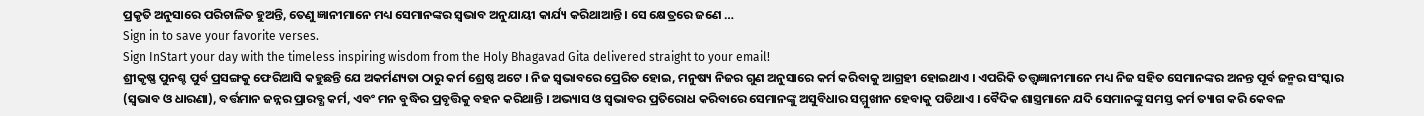ପ୍ରକୃତି ଅନୁସାରେ ପରିଚାଳିତ ହୁଅନ୍ତି, ତେଣୁ ଜ୍ଞାନୀମାନେ ମଧ୍ୟ ସେମାନଙ୍କର ସ୍ୱଭାବ ଅନୁଯାୟୀ କାର୍ଯ୍ୟ କରିଥାଆନ୍ତି । ସେ କ୍ଷେତ୍ରରେ ଜଣେ …
Sign in to save your favorite verses.
Sign InStart your day with the timeless inspiring wisdom from the Holy Bhagavad Gita delivered straight to your email!
ଶ୍ରୀକୃଷ୍ଣ ପୁନଶ୍ଚ ପୁର୍ବ ପ୍ରସଙ୍ଗକୁ ଫେରିଆସି କହୁଛନ୍ତି ଯେ ଅକର୍ମଣ୍ୟତା ଠାରୁ କର୍ମ ଶ୍ରେଷ୍ଠ ଅଟେ । ନିଜ ସ୍ୱଭାବରେ ପ୍ରେରିତ ହୋଇ, ମନୁଷ୍ୟ ନିଜର ଗୁଣ ଅନୁସାରେ କର୍ମ କରିବାକୁ ଆଗ୍ରହୀ ହୋଇଥାଏ । ଏପରିକି ତତ୍ତ୍ୱଜ୍ଞାନୀମାନେ ମଧ୍ୟ ନିଜ ସହିତ ସେମାନଙ୍କର ଅନନ୍ତ ପୂର୍ବ ଜନ୍ମର ସଂସ୍କାର (ସ୍ୱଭାବ ଓ ଧାରଣା), ବର୍ତ୍ତମାନ ଜନ୍ନର ପ୍ରାରବ୍ଧ କର୍ମ, ଏବଂ ମନ ବୁଦ୍ଧିର ପ୍ରବୃତ୍ତିକୁ ବହନ କରିଥାନ୍ତି । ଅଭ୍ୟାସ ଓ ସ୍ୱଭାବର ପ୍ରତିରୋଧ କରିବାରେ ସେମାନଙ୍କୁ ଅସୁବିଧାର ସମ୍ମୁଖୀନ ହେବାକୁ ପଡିଥାଏ । ବୈଦିକ ଶାସ୍ତ୍ରମାନେ ଯଦି ସେମାନଙ୍କୁ ସମସ୍ତ କର୍ମ ତ୍ୟାଗ କରି କେବଳ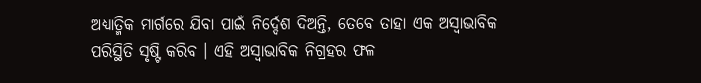ଅଧ୍ୟାତ୍ମିକ ମାର୍ଗରେ ଯିବା ପାଇଁ ନିର୍ଦ୍ଦେଶ ଦିଅନ୍ତି, ତେବେ ତାହା ଏକ ଅସ୍ୱାଭାବିକ ପରିସ୍ଥିତି ସୃଷ୍ଟି କରିବ । ଏହି ଅସ୍ୱାଭାବିକ ନିଗ୍ରହର ଫଳ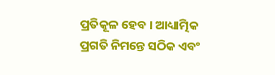ପ୍ରତିକୂଳ ହେବ । ଆଧ୍ୟାତ୍ମିକ ପ୍ରଗତି ନିମନ୍ତେ ସଠିକ ଏବଂ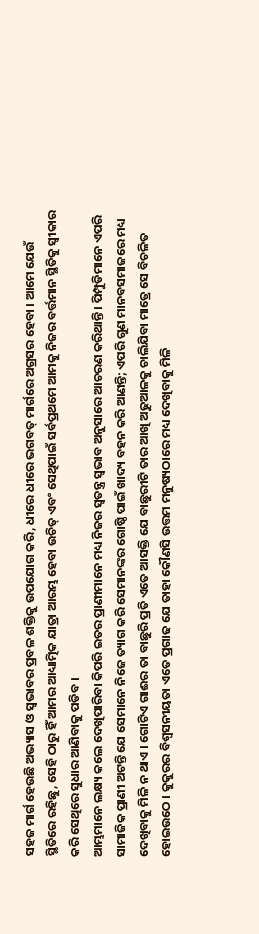ସହଜ ମାର୍ଗ ହେଉଛି ଅଭ୍ୟାସ ଓ ସ୍ୱଭାବର ପ୍ରବଳ ଶକ୍ତିକୁ ଉପଯୋଗ କରି, ଧୀରେ ଧୀରେ ଭଗବତ୍ ମାର୍ଗରେ ଅଗ୍ରସର ହେବା । ଆମେ ଯେଉଁ ସ୍ଥିତିରେ ରହିଛୁ, ସେହି ଠାରୁ ହିଁ ଆମର ଆଧ୍ୟାତ୍ମିକ ଯାତ୍ରା ଆରମ୍ଭ ହେବା ଉଚିତ୍ ଏବଂ ସେଥିପାଇଁ ସର୍ବପ୍ରଥମେ ଆମକୁ ନିଜର ବର୍ତ୍ତମାନ ସ୍ଥିତିକୁ ସ୍ୱୀକାର କରି ସେଥିରେ ସୁଧାର ଆଣିବାକୁ ପଡିବ ।
ଆମ୍ଭମାନେ ଲକ୍ଷ୍ୟ କଲେ ଦେଖିପାରିବା କିପରି ଇତର ପ୍ରାଣୀମାନେ ମଧ୍ୟ ନିଜର ସ୍ୱତନ୍ତ୍ର ସ୍ୱଭାବ ଅନୁସାରେ ଆଚରଣ କରିଥାନ୍ତି । ପିମ୍ପୁଡିମାନେ ଏପରି ସାମାଜିକ ପ୍ରାଣୀ ଅଟନ୍ତି ଯେ ସେମାନେ ନିଜେ ତ୍ୟାଗ କରି ସେମାନଙ୍କର ଗୋଷ୍ଠି ପାଇଁ ଖାଦ୍ୟ ବହନ କରି ଆଣନ୍ତି; ଏପରି ଗୁଣ ମାନବସମାଜରେ ମଧ୍ୟ ଦେଖିବାକୁ ମିଳି ନ ଥାଏ । ଗୋଟିଏ ଗାଈର ତା ବାଛୁରି ପ୍ରତି ଏତେ ଆସକ୍ତି ଯେ ବାଛୁରୀଟି ତାର ଆଖି ଅଢୁଆଳକୁ ଚାଲିଯିବା ମାତ୍ରେ ସେ ବିଚଳିତ ହୋଇଉଠେ । କୁକୁରର ବିଶ୍ୱସନୀୟତା ଏତେ ପ୍ରଗାଢ ଯେ ତାହା କୌଣସି ଉତ୍ତମ ମନୁଷ୍ୟଠାରେ ମଧ୍ୟ ଦେଖିବାକୁ ମିଳି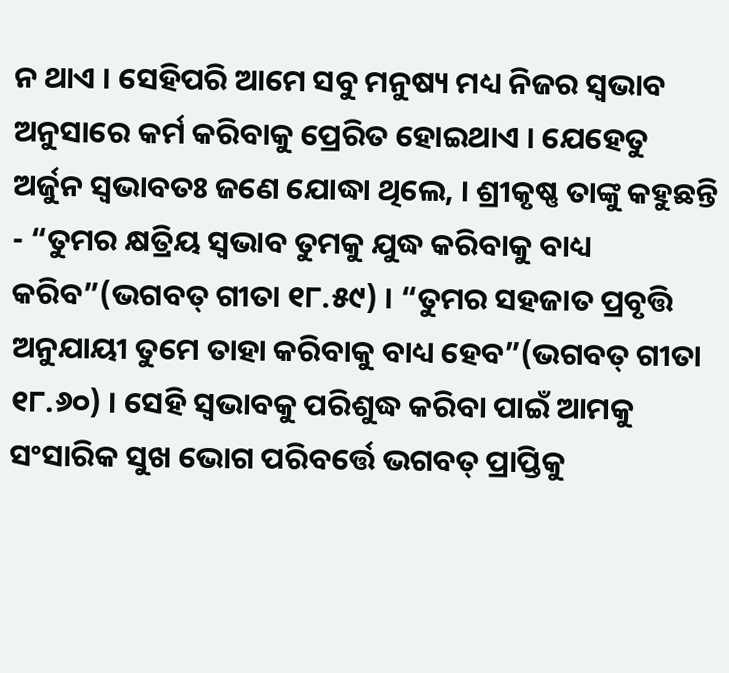ନ ଥାଏ । ସେହିପରି ଆମେ ସବୁ ମନୁଷ୍ୟ ମଧ୍ୟ ନିଜର ସ୍ୱଭାବ ଅନୁସାରେ କର୍ମ କରିବାକୁ ପ୍ରେରିତ ହୋଇଥାଏ । ଯେହେତୁ ଅର୍ଜୁନ ସ୍ୱଭାବତଃ ଜଣେ ଯୋଦ୍ଧା ଥିଲେ, । ଶ୍ରୀକୃଷ୍ଣ ତାଙ୍କୁ କହୁଛନ୍ତି - “ତୁମର କ୍ଷତ୍ରିୟ ସ୍ୱଭାବ ତୁମକୁ ଯୁଦ୍ଧ କରିବାକୁ ବାଧ୍ୟ କରିବ”(ଭଗବତ୍ ଗୀତା ୧୮.୫୯) । “ତୁମର ସହଜାତ ପ୍ରବୃତ୍ତି ଅନୁଯାୟୀ ତୁମେ ତାହା କରିବାକୁ ବାଧ୍ୟ ହେବ”(ଭଗବତ୍ ଗୀତା ୧୮.୬୦) । ସେହି ସ୍ୱଭାବକୁ ପରିଶୁଦ୍ଧ କରିବା ପାଇଁ ଆମକୁ ସଂସାରିକ ସୁଖ ଭୋଗ ପରିବର୍ତ୍ତେ ଭଗବତ୍ ପ୍ରାପ୍ତିକୁ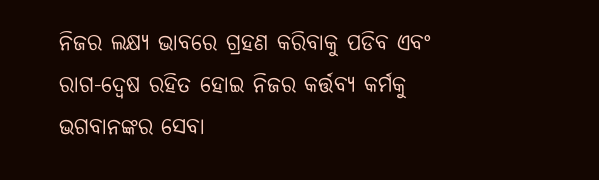ନିଜର ଲକ୍ଷ୍ୟ ଭାବରେ ଗ୍ରହଣ କରିବାକୁ ପଡିବ ଏବଂ ରାଗ-ଦ୍ୱେଷ ରହିତ ହୋଇ ନିଜର କର୍ତ୍ତବ୍ୟ କର୍ମକୁ ଭଗବାନଙ୍କର ସେବା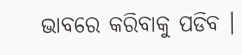ଭାବରେ କରିବାକୁ ପଡିବ ।